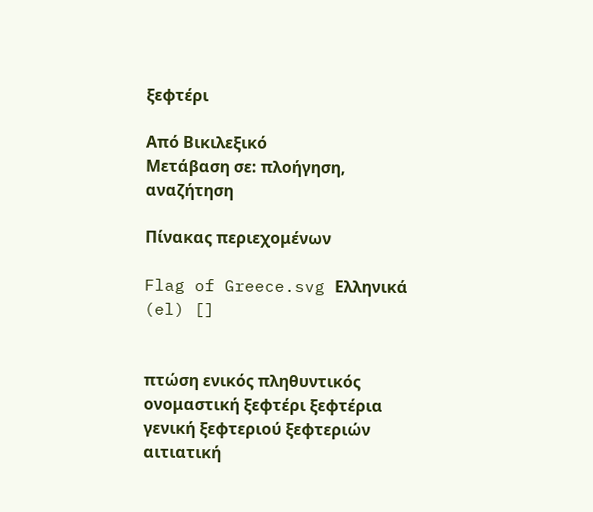ξεφτέρι

Από Βικιλεξικό
Μετάβαση σε: πλοήγηση, αναζήτηση

Πίνακας περιεχομένων

Flag of Greece.svg Ελληνικά (el) []


πτώση ενικός πληθυντικός
ονομαστική ξεφτέρι ξεφτέρια
γενική ξεφτεριού ξεφτεριών
αιτιατική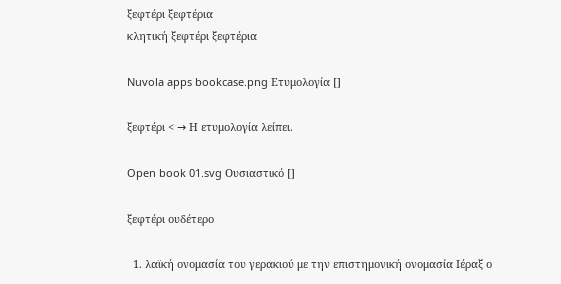ξεφτέρι ξεφτέρια
κλητική ξεφτέρι ξεφτέρια

Nuvola apps bookcase.png Ετυμολογία []

ξεφτέρι < → Η ετυμολογία λείπει.

Open book 01.svg Ουσιαστικό []

ξεφτέρι ουδέτερο

  1. λαϊκή ονομασία του γερακιού με την επιστημονική ονομασία Ιέραξ ο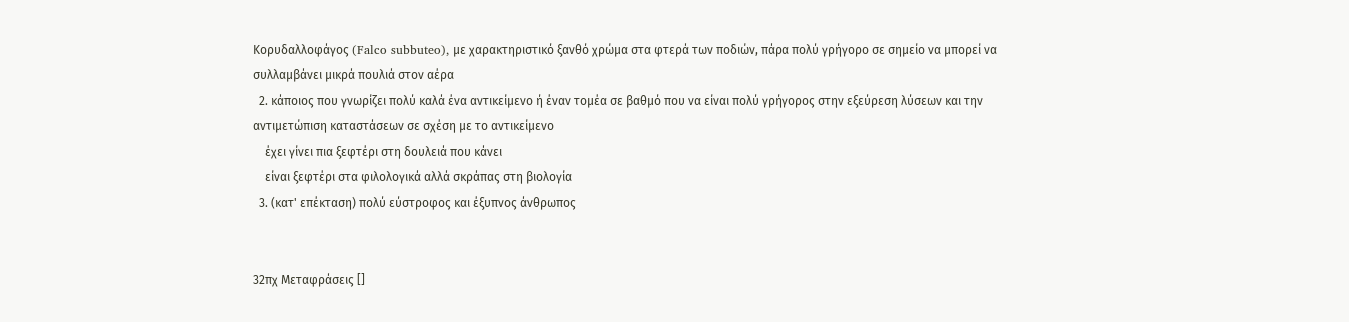Κορυδαλλοφάγος (Falco subbuteo), με χαρακτηριστικό ξανθό χρώμα στα φτερά των ποδιών, πάρα πολύ γρήγορο σε σημείο να μπορεί να συλλαμβάνει μικρά πουλιά στον αέρα
  2. κάποιος που γνωρίζει πολύ καλά ένα αντικείμενο ή έναν τομέα σε βαθμό που να είναι πολύ γρήγορος στην εξεύρεση λύσεων και την αντιμετώπιση καταστάσεων σε σχέση με το αντικείμενο
    έχει γίνει πια ξεφτέρι στη δουλειά που κάνει
    είναι ξεφτέρι στα φιλολογικά αλλά σκράπας στη βιολογία
  3. (κατ' επέκταση) πολύ εύστροφος και έξυπνος άνθρωπος


32πχ Μεταφράσεις []